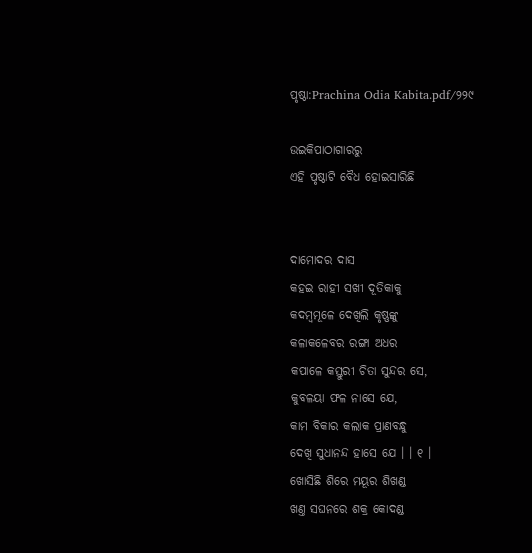ପୃଷ୍ଠା:Prachina Odia Kabita.pdf/୨୨୯

ଉଇକିପାଠାଗାର‌ରୁ
ଏହି ପୃଷ୍ଠାଟି ବୈଧ ହୋଇସାରିଛି


ଦାମୋଦର ଦାସ
କହଇ ରାହୀ ସଖୀ ଦୂତିକାକୁ
କଦମ୍ବମୂଳେ ଦେଖିଲି କୃଷ୍ଣଙ୍କୁ
କଳାକଳେବର ରଙ୍ଗା ଅଧର
କପାଳେ କସ୍ତୁରୀ ଚିତା ସୁନ୍ଦର ସେ,
କୁବଳୟା ଫଳ ନାସେ ଯେ,
କାମ ବିକାର କଲାକ ପ୍ରାଣବନ୍ଧୁ
ଦେଖି ସୁଧାନନ୍ଦ ହାସେ ଯେ । । ୧ ।
ଖୋସିଛି ଶିରେ ମୟୂର ଶିଖଣ୍ଡ
ଖଣ୍ତ ସଘନରେ ଶକ୍ର କୋଦଣ୍ଡ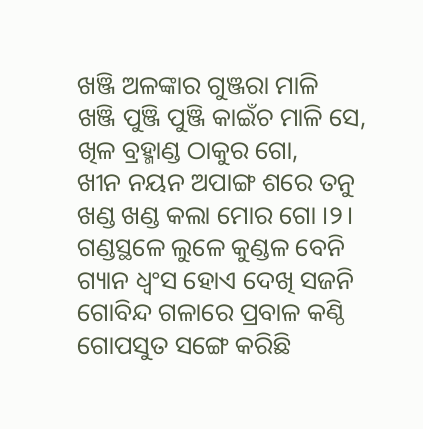ଖଞ୍ଜି ଅଳଙ୍କାର ଗୁଞ୍ଜରା ମାଳି
ଖଞ୍ଜି ପୁଞ୍ଜି ପୁଞ୍ଜି କାଇଁଚ ମାଳି ସେ,
ଖିଳ ବ୍ରହ୍ମାଣ୍ଡ ଠାକୁର ଗୋ,
ଖୀନ ନୟନ ଅପାଙ୍ଗ ଶରେ ତନୁ
ଖଣ୍ଡ ଖଣ୍ଡ କଲା ମୋର ଗୋ ।୨।
ଗଣ୍ଡସ୍ଥଳେ ଲୁଳେ କୁଣ୍ଡଳ ବେନି
ଗ୍ୟାନ ଧ୍ୱଂସ ହୋଏ ଦେଖି ସଜନି
ଗୋବିନ୍ଦ ଗଳାରେ ପ୍ରବାଳ କଣ୍ଠି
ଗୋପସୁତ ସଙ୍ଗେ କରିଛି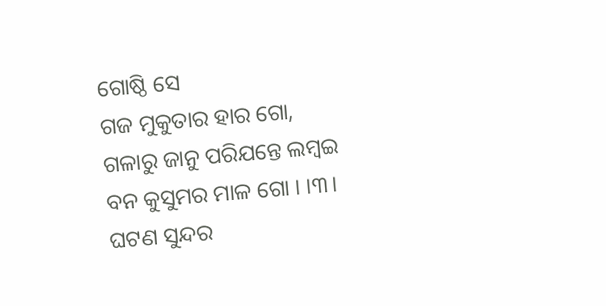ଗୋଷ୍ଠି ସେ
ଗଜ ମୁକୁତାର ହାର ଗୋ,
ଗଳାରୁ ଜାନୁ ପରିଯନ୍ତେ ଲମ୍ବଇ
ବନ କୁସୁମର ମାଳ ଗୋ । ।୩।
ଘଟଣ ସୁନ୍ଦର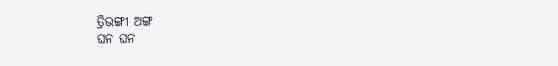ତ୍ରିଭଙ୍ଗୀ ଅଙ୍ଗ
ଘନ ଘନ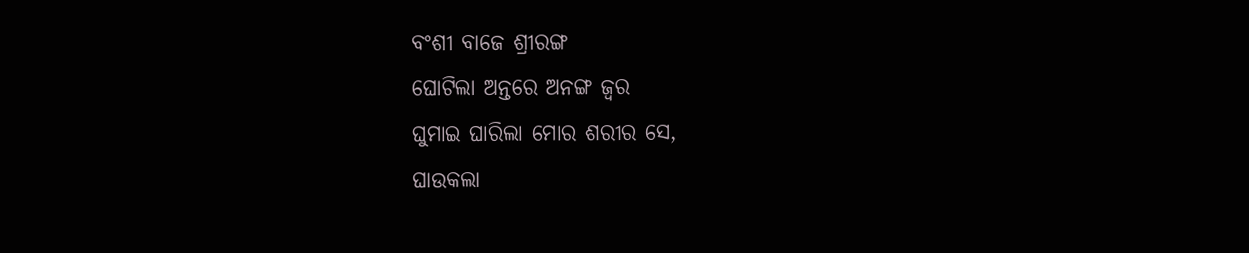ବଂଶୀ ବାଜେ ଶ୍ରୀରଙ୍ଗ
ଘୋଟିଲା ଅନ୍ତରେ ଅନଙ୍ଗ ଜ୍ୱର
ଘୁମାଇ ଘାରିଲା ମୋର ଶରୀର ସେ,
ଘାଉକଲା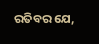ରତିବର ଯେ,